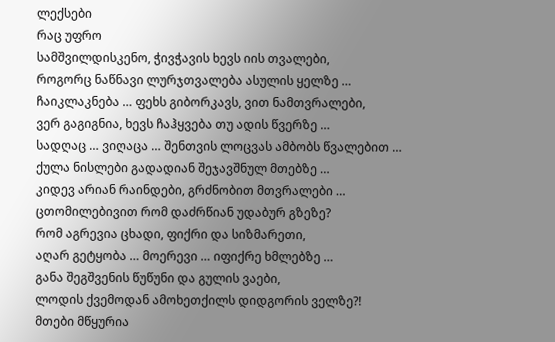ლექსები
რაც უფრო
სამშვილდისკენო, ჭივჭავის ხევს იის თვალები,
როგორც ნაწნავი ლურჯთვალება ასულის ყელზე …
ჩაიკლაკნება … ფეხს გიბორკავს, ვით ნამთვრალები,
ვერ გაგიგნია, ხევს ჩაჰყვება თუ ადის წვერზე …
სადღაც … ვიღაცა … შენთვის ლოცვას ამბობს წვალებით …
ქულა ნისლები გადადიან შეჯავშნულ მთებზე …
კიდევ არიან რაინდები, გრძნობით მთვრალები …
ცთომილებივით რომ დაძრწიან უდაბურ გზეზე?
რომ აგრევია ცხადი, ფიქრი და სიზმარეთი,
აღარ გეტყობა … მოერევი … იფიქრე ხმლებზე …
განა შეგშვენის წუწუნი და გულის ვაები,
ლოდის ქვემოდან ამოხეთქილს დიდგორის ველზე?!
მთები მწყურია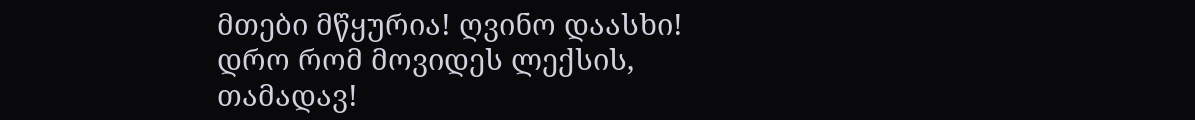მთები მწყურია! ღვინო დაასხი!
დრო რომ მოვიდეს ლექსის, თამადავ!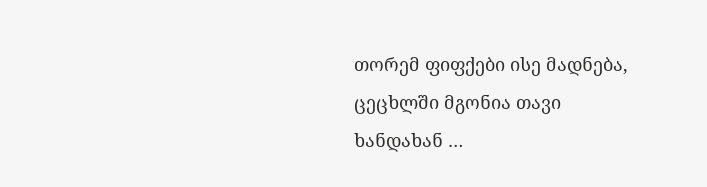თორემ ფიფქები ისე მადნება,
ცეცხლში მგონია თავი ხანდახან …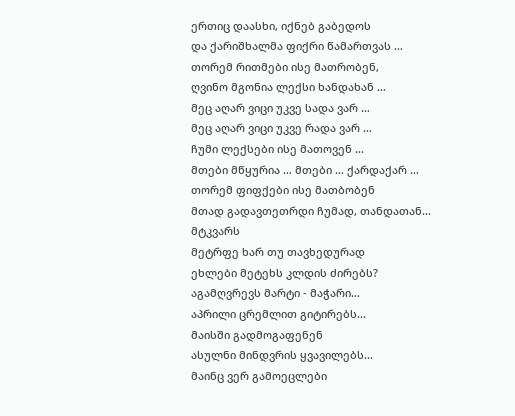ერთიც დაასხი, იქნებ გაბედოს
და ქარიშხალმა ფიქრი წამართვას …
თორემ რითმები ისე მათრობენ,
ღვინო მგონია ლექსი ხანდახან …
მეც აღარ ვიცი უკვე სადა ვარ …
მეც აღარ ვიცი უკვე რადა ვარ …
ჩუმი ლექსები ისე მათოვენ …
მთები მწყურია … მთები … ქარდაქარ …
თორემ ფიფქები ისე მათბობენ
მთად გადავთეთრდი ჩუმად, თანდათან...
მტკვარს
მეტრფე ხარ თუ თავხედურად
ეხლები მეტეხს კლდის ძირებს?
აგამღვრევს მარტი - მაჭარი...
აპრილი ცრემლით გიტირებს...
მაისში გადმოგაფენენ
ასულნი მინდვრის ყვავილებს...
მაინც ვერ გამოეცლები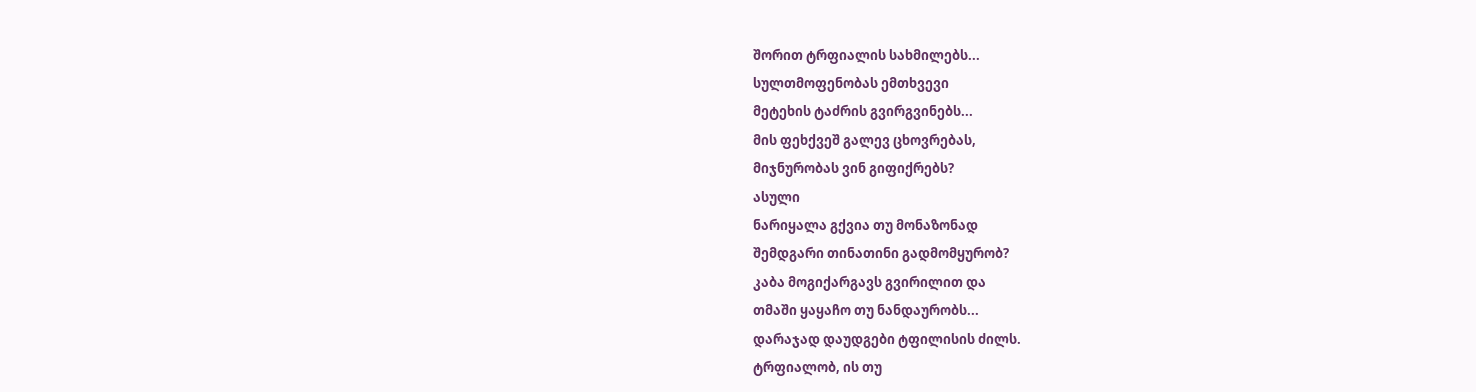შორით ტრფიალის სახმილებს...
სულთმოფენობას ემთხვევი
მეტეხის ტაძრის გვირგვინებს...
მის ფეხქვეშ გალევ ცხოვრებას,
მიჯნურობას ვინ გიფიქრებს?
ასული
ნარიყალა გქვია თუ მონაზონად
შემდგარი თინათინი გადმომყურობ?
კაბა მოგიქარგავს გვირილით და
თმაში ყაყაჩო თუ ნანდაურობს...
დარაჯად დაუდგები ტფილისის ძილს.
ტრფიალობ, ის თუ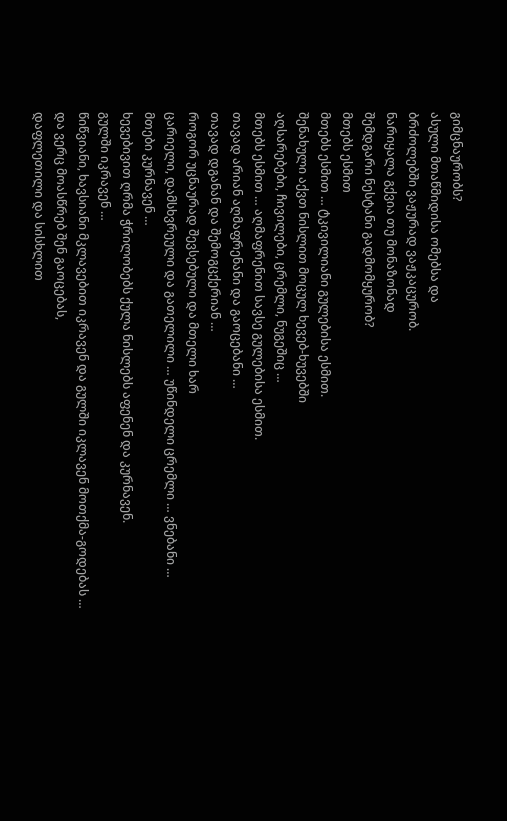გიმცნაურობს?
ასული მთაწმიდისა ომებსა და
ბრძოლებში ვაჟურად ვაჟკაცურობ.
ნარიყალა გქვია თუ მონაზონად
შემდგარი ნესტანი გადმომყურობ?
მთებს ესმით
მთებს ესმით … ტკივილიანი გულებისა ესმით.
შენახული აქვთ ნისლით მოცულ ხევებ-ხუვებში
აღსარებები, ჩივილები, ცრემლი, ნუგეშიც …
მთებს ესმით … აღმაფრენით სავსე გულებისა ესმით.
თავად არიან აღმაფრენანი და გაოცებანი …
თავად დგანან და შემოგცქერიან …
როგორ უცნაურად შევსებული და მთელი ხარ
ცარიელი, დამსხვრეული და გათელილი … უწინდელი ცრემლი … ვნებანი …
მთები კურნავენ …
ხევებივით ღრმა ჭრილობებს ქულა ნისლებს აფენენ და კურნავენ.
გულში იკრავენ …
წიწვიანი, ხავსიანი მკლავებით იკრავენ და გულში იკლავენ მოთქმა-გოდებას …
და ვერც მოასწრებ შენ გაოცებას,
დაფლეთილი და სისხლით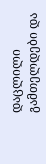დაცლილი გამთელდები და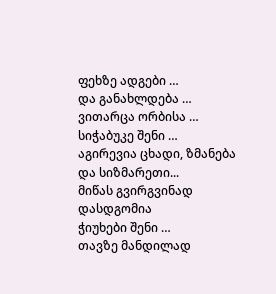ფეხზე ადგები …
და განახლდება …
ვითარცა ორბისა …
სიჭაბუკე შენი …
აგირევია ცხადი, ზმანება და სიზმარეთი...
მიწას გვირგვინად დასდგომია
ჭიუხები შენი …
თავზე მანდილად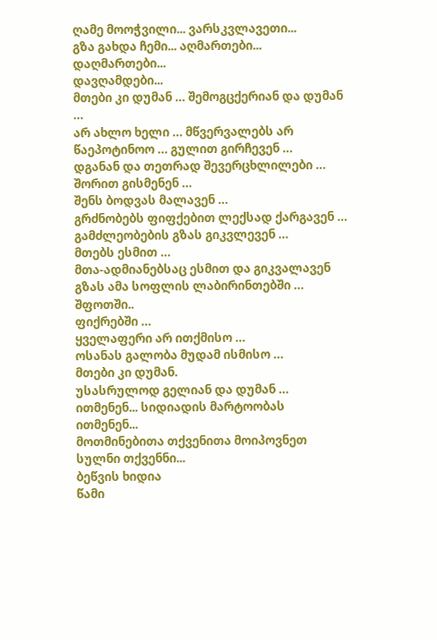ღამე მოოჭვილი... ვარსკვლავეთი...
გზა გახდა ჩემი... აღმართები... დაღმართები...
დავღამდები...
მთები კი დუმან … შემოგცქერიან და დუმან …
არ ახლო ხელი … მწვერვალებს არ წაეპოტინოო … გულით გირჩევენ …
დგანან და თეთრად შევერცხლილები …
შორით გისმენენ …
შენს ბოდვას მალავენ …
გრძნობებს ფიფქებით ლექსად ქარგავენ …
გამძლეობების გზას გიკვლევენ …
მთებს ესმით …
მთა-ადმიანებსაც ესმით და გიკვალავენ გზას ამა სოფლის ლაბირინთებში … შფოთში..
ფიქრებში …
ყველაფერი არ ითქმისო …
ოსანას გალობა მუდამ ისმისო …
მთები კი დუმან.
უსასრულოდ გელიან და დუმან …
ითმენენ... სიდიადის მარტოობას ითმენენ...
მოთმინებითა თქვენითა მოიპოვნეთ სულნი თქვენნი...
ბეწვის ხიდია
წამი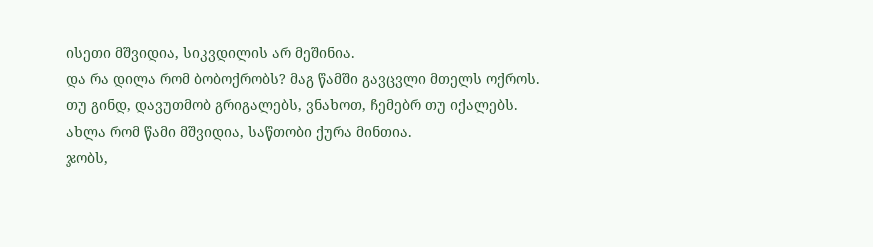ისეთი მშვიდია, სიკვდილის არ მეშინია.
და რა დილა რომ ბობოქრობს? მაგ წამში გავცვლი მთელს ოქროს.
თუ გინდ, დავუთმობ გრიგალებს, ვნახოთ, ჩემებრ თუ იქალებს.
ახლა რომ წამი მშვიდია, საწთობი ქურა მინთია.
ჯობს,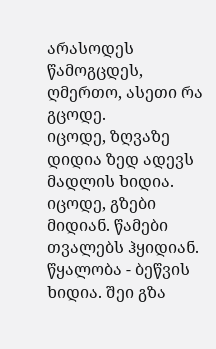არასოდეს წამოგცდეს, ღმერთო, ასეთი რა გცოდე.
იცოდე, ზღვაზე დიდია ზედ ადევს მადლის ხიდია.
იცოდე, გზები მიდიან. წამები თვალებს ჰყიდიან.
წყალობა - ბეწვის ხიდია. შეი გზა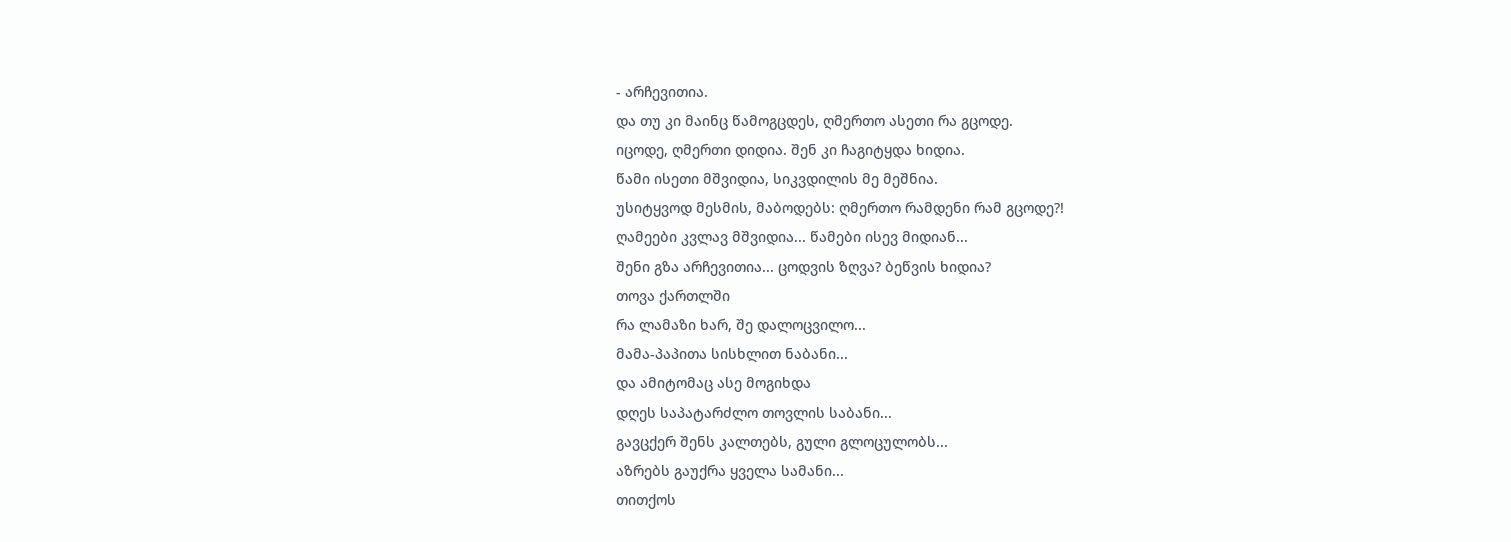- არჩევითია.
და თუ კი მაინც წამოგცდეს, ღმერთო ასეთი რა გცოდე.
იცოდე, ღმერთი დიდია. შენ კი ჩაგიტყდა ხიდია.
წამი ისეთი მშვიდია, სიკვდილის მე მეშნია.
უსიტყვოდ მესმის, მაბოდებს: ღმერთო რამდენი რამ გცოდე?!
ღამეები კვლავ მშვიდია... წამები ისევ მიდიან...
შენი გზა არჩევითია... ცოდვის ზღვა? ბეწვის ხიდია?
თოვა ქართლში
რა ლამაზი ხარ, შე დალოცვილო...
მამა-პაპითა სისხლით ნაბანი...
და ამიტომაც ასე მოგიხდა
დღეს საპატარძლო თოვლის საბანი...
გავცქერ შენს კალთებს, გული გლოცულობს...
აზრებს გაუქრა ყველა სამანი...
თითქოს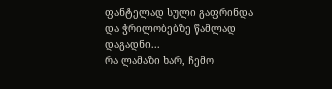ფანტელად სული გაფრინდა
და ჭრილობებზე წამლად დაგადნი...
რა ლამაზი ხარ, ჩემო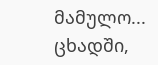მამულო...
ცხადში,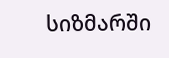სიზმარში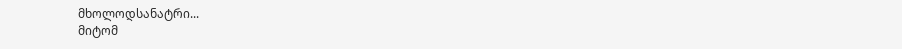მხოლოდსანატრი...
მიტომ